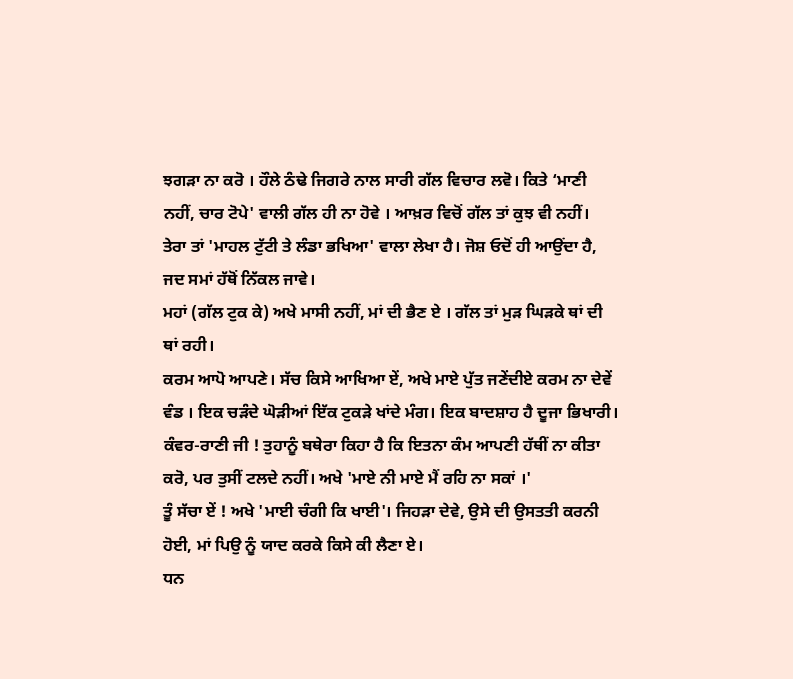ਝਗੜਾ ਨਾ ਕਰੋ । ਹੌਲੇ ਠੰਢੇ ਜਿਗਰੇ ਨਾਲ ਸਾਰੀ ਗੱਲ ਵਿਚਾਰ ਲਵੋ। ਕਿਤੇ ‘ਮਾਣੀ ਨਹੀਂ, ਚਾਰ ਟੋਪੇ' ਵਾਲੀ ਗੱਲ ਹੀ ਨਾ ਹੋਵੇ । ਆਖ਼ਰ ਵਿਚੋਂ ਗੱਲ ਤਾਂ ਕੁਝ ਵੀ ਨਹੀਂ।
ਤੇਰਾ ਤਾਂ 'ਮਾਹਲ ਟੁੱਟੀ ਤੇ ਲੰਡਾ ਭਖਿਆ' ਵਾਲਾ ਲੇਖਾ ਹੈ। ਜੋਸ਼ ਓਦੋਂ ਹੀ ਆਉਂਦਾ ਹੈ, ਜਦ ਸਮਾਂ ਹੱਥੋਂ ਨਿੱਕਲ ਜਾਵੇ।
ਮਹਾਂ (ਗੱਲ ਟੁਕ ਕੇ) ਅਖੇ ਮਾਸੀ ਨਹੀਂ, ਮਾਂ ਦੀ ਭੈਣ ਏ । ਗੱਲ ਤਾਂ ਮੁੜ ਘਿੜਕੇ ਥਾਂ ਦੀ ਥਾਂ ਰਹੀ।
ਕਰਮ ਆਪੋ ਆਪਣੇ। ਸੱਚ ਕਿਸੇ ਆਖਿਆ ਏਂ, ਅਖੇ ਮਾਏ ਪੁੱਤ ਜਣੇਂਦੀਏ ਕਰਮ ਨਾ ਦੇਵੇਂ ਵੰਡ । ਇਕ ਚੜੰਦੇ ਘੋੜੀਆਂ ਇੱਕ ਟੁਕੜੇ ਖਾਂਦੇ ਮੰਗ। ਇਕ ਬਾਦਸ਼ਾਹ ਹੈ ਦੂਜਾ ਭਿਖਾਰੀ।
ਕੰਵਰ-ਰਾਣੀ ਜੀ ! ਤੁਹਾਨੂੰ ਬਥੇਰਾ ਕਿਹਾ ਹੈ ਕਿ ਇਤਨਾ ਕੰਮ ਆਪਣੀ ਹੱਥੀਂ ਨਾ ਕੀਤਾ ਕਰੋ, ਪਰ ਤੁਸੀਂ ਟਲਦੇ ਨਹੀਂ। ਅਖੇ 'ਮਾਏ ਨੀ ਮਾਏ ਮੈਂ ਰਹਿ ਨਾ ਸਕਾਂ ।'
ਤੂੰ ਸੱਚਾ ਏਂ ! ਅਖੇ 'ਮਾਈ ਚੰਗੀ ਕਿ ਖਾਈ'। ਜਿਹੜਾ ਦੇਵੇ, ਉਸੇ ਦੀ ਉਸਤਤੀ ਕਰਨੀ ਹੋਈ, ਮਾਂ ਪਿਉ ਨੂੰ ਯਾਦ ਕਰਕੇ ਕਿਸੇ ਕੀ ਲੈਣਾ ਏ।
ਧਨ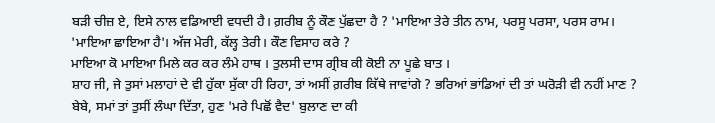ਬੜੀ ਚੀਜ਼ ਏ, ਇਸੇ ਨਾਲ ਵਡਿਆਈ ਵਧਦੀ ਹੈ। ਗ਼ਰੀਬ ਨੂੰ ਕੌਣ ਪੁੱਛਦਾ ਹੈ ? 'ਮਾਇਆ ਤੇਰੇ ਤੀਨ ਨਾਮ, ਪਰਸੂ ਪਰਸਾ, ਪਰਸ ਰਾਮ।
'ਮਾਇਆ ਛਾਇਆ ਹੈ'। ਅੱਜ ਮੇਰੀ, ਕੱਲ੍ਹ ਤੇਰੀ। ਕੌਣ ਵਿਸਾਹ ਕਰੇ ?
ਮਾਇਆ ਕੋ ਮਾਇਆ ਮਿਲੇ ਕਰ ਕਰ ਲੰਮੇ ਹਾਥ । ਤੁਲਸੀ ਦਾਸ ਗ੍ਰੀਬ ਕੀ ਕੋਈ ਨਾ ਪੂਛੇ ਬਾਤ ।
ਸ਼ਾਹ ਜੀ, ਜੇ ਤੁਸਾਂ ਮਲਾਹਾਂ ਦੇ ਵੀ ਹੁੱਕਾ ਸੁੱਕਾ ਹੀ ਰਿਹਾ, ਤਾਂ ਅਸੀਂ ਗ਼ਰੀਬ ਕਿੱਥੇ ਜਾਵਾਂਗੇ ? ਭਰਿਆਂ ਭਾਂਡਿਆਂ ਦੀ ਤਾਂ ਘਰੋੜੀ ਵੀ ਨਹੀਂ ਮਾਣ ?
ਬੇਬੇ, ਸਮਾਂ ਤਾਂ ਤੁਸੀਂ ਲੰਘਾ ਦਿੱਤਾ, ਹੁਣ 'ਮਰੇ ਪਿਛੋਂ ਵੈਦ' ਬੁਲਾਣ ਦਾ ਕੀ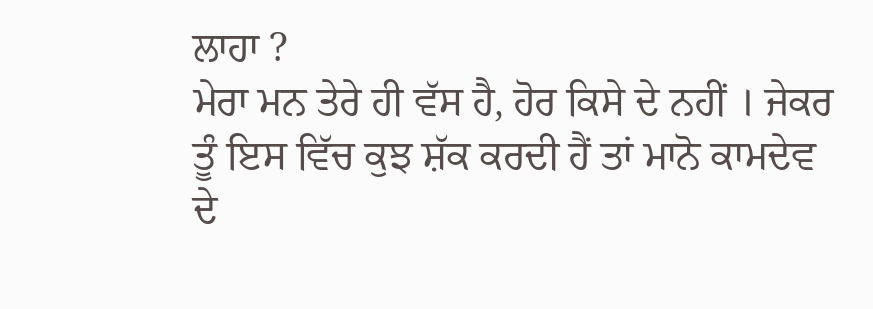ਲਾਹਾ ?
ਮੇਰਾ ਮਨ ਤੇਰੇ ਹੀ ਵੱਸ ਹੈ, ਹੋਰ ਕਿਸੇ ਦੇ ਨਹੀਂ । ਜੇਕਰ ਤੂੰ ਇਸ ਵਿੱਚ ਕੁਝ ਸ਼ੱਕ ਕਰਦੀ ਹੈਂ ਤਾਂ ਮਾਨੋ ਕਾਮਦੇਵ ਦੇ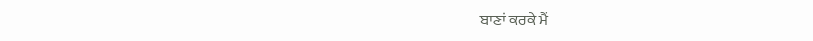ਬਾਣਾਂ ਕਰਕੇ ਮੈਂ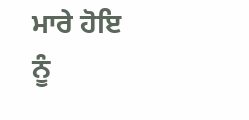ਮਾਰੇ ਹੋਇ ਨੂੰ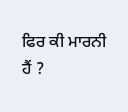ਫਿਰ ਕੀ ਮਾਰਨੀ ਹੈਂ ?